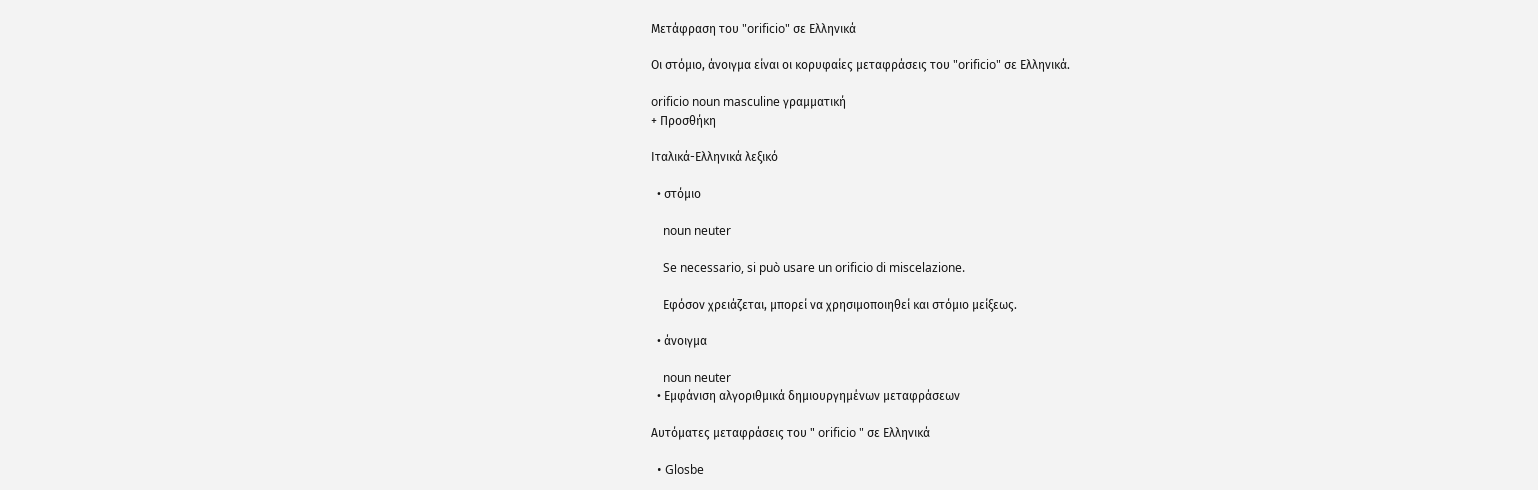Μετάφραση του "orificio" σε Ελληνικά

Οι στόμιο, άνοιγμα είναι οι κορυφαίες μεταφράσεις του "orificio" σε Ελληνικά.

orificio noun masculine γραμματική
+ Προσθήκη

Ιταλικά-Ελληνικά λεξικό

  • στόμιο

    noun neuter

    Se necessario, si può usare un orificio di miscelazione.

    Εφόσον χρειάζεται, μπορεί να χρησιμοποιηθεί και στόμιο μείξεως.

  • άνοιγμα

    noun neuter
  • Εμφάνιση αλγοριθμικά δημιουργημένων μεταφράσεων

Αυτόματες μεταφράσεις του " orificio " σε Ελληνικά

  • Glosbe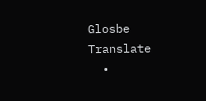Glosbe Translate
  •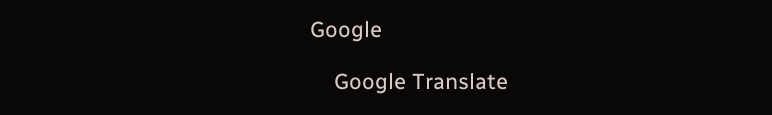Google

    Google Translate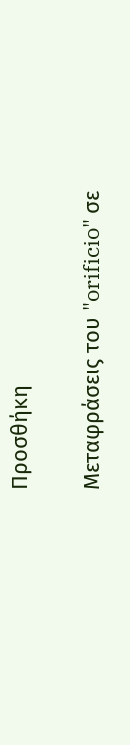Προσθήκη

Μεταφράσεις του "orificio" σε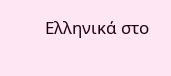Ελληνικά στο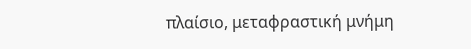πλαίσιο, μεταφραστική μνήμη